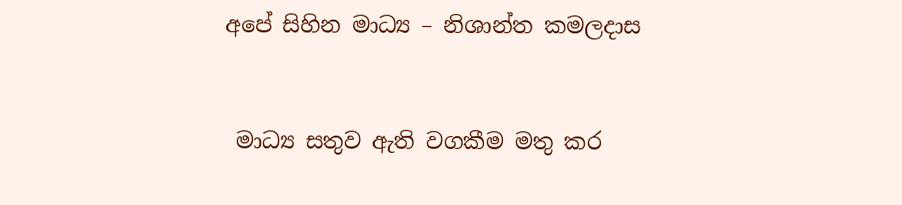අපේ සිහින මාධ්‍ය – නිශාන්ත කමලදාස



 මාධ්‍ය සතුව ඇති වගකීම මතු කර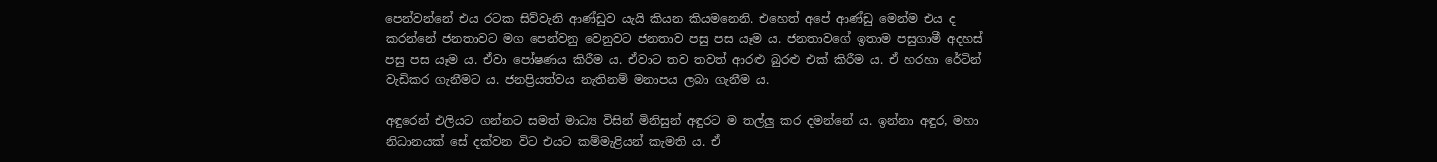පෙන්වන්නේ එය රටක සිව්වැනි ආණ්ඩුව යැයි කියන කියමනෙනි. එහෙත් අපේ ආණ්ඩු මෙන්ම එය ද කරන්නේ ජනතාවට මග පෙන්වනු වෙනුවට ජනතාව පසු පස යෑම ය. ජනතාවගේ ඉතාම පසුගාමී අදහස් පසු පස යෑම ය. ඒවා පෝෂණය කිරීම ය. ඒවාට තව තවත් ආරළු බුරළු එක් කිරීම ය. ඒ හරහා රේටින් වැඩිකර ගැනීමට ය. ජනප්‍රියත්වය නැතිනම් මනාපය ලබා ගැනීම ය.

අඳුරෙන් එලියට ගන්නට සමත් මාධ්‍ය විසින් මිනිසුන් අඳුරට ම තල්ලු කර දමන්නේ ය. ඉන්නා අඳුර, මහා නිධානයක් සේ දක්වන විට එයට කම්මැළියන් කැමති ය. ඒ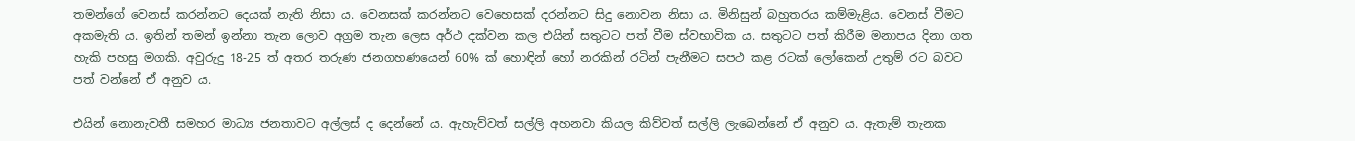තමන්ගේ වෙනස් කරන්නට දෙයක් නැති නිසා ය. වෙනසක් කරන්නට වෙහෙසක් දරන්නට සිදු නොවන නිසා ය. මිනිසුන් බහුතරය කම්මැළිය. වෙනස් වීමට අකමැති ය. ඉතින් තමන් ඉන්නා තැන ලොව අග්‍රම තැන ලෙස අර්ථ දක්වන කල එයින් සතුටට පත් වීම ස්වභාවික ය. සතුටට පත් කිරීම මනාපය දිනා ගත හැකි පහසු මගකි. අවුරුදු 18-25 ත් අතර තරුණ ජනගහණයෙන් 60% ක් හොඳින් හෝ නරකින් රටින් පැනීමට සපථ කළ රටක් ලෝකෙන් උතුම් රට බවට පත් වන්නේ ඒ අනුව ය.

එයින් නොනැවතී සමහර මාධ්‍ය ජනතාවට අල්ලස් ද දෙන්නේ ය. ඇහැව්වත් සල්ලි අහනවා කියල කිව්වත් සල්ලි ලැබෙන්නේ ඒ අනුව ය. ඇතැම් තැනක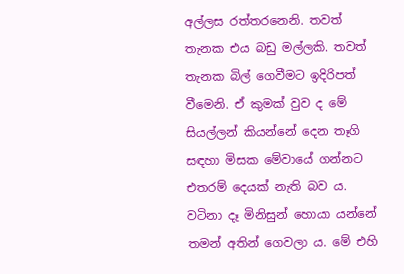අල්ලස රත්තරනෙනි. තවත් තැනක එය බඩු මල්ලකි. තවත් තැනක බිල් ගෙවීමට ඉදිරිපත් වීමෙනි. ඒ කුමක් වුව ද මේ සියල්ලන් කියන්නේ දෙන තෑගි සඳහා මිසක මේවායේ ගන්නට එතරම් දෙයක් නැති බව ය. වටිනා දෑ මිනිසුන් හොයා යන්නේ තමන් අතින් ගෙවලා ය. මේ එහි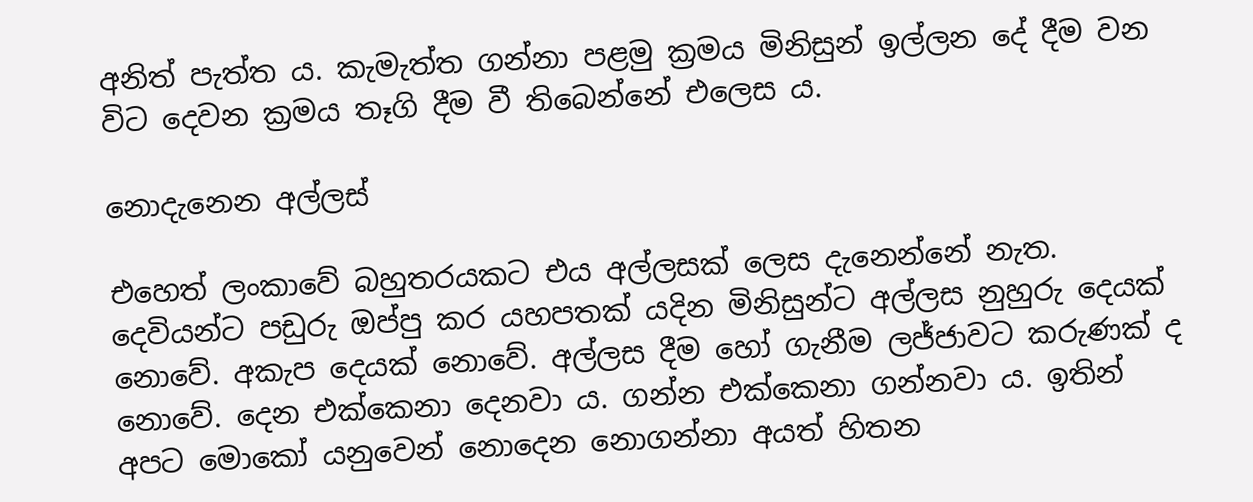අනිත් පැත්ත ය. කැමැත්ත ගන්නා පළමු ක්‍රමය මිනිසුන් ඉල්ලන දේ දීම වන විට දෙවන ක්‍රමය තෑගි දීම වී තිබෙන්නේ එලෙස ය.

නොදැනෙන අල්ලස්

එහෙත් ලංකාවේ බහුතරයකට එය අල්ලසක් ලෙස දැනෙන්නේ නැත. දෙවියන්ට පඩුරු ඔප්පු කර යහපතක් යදින මිනිසුන්ට අල්ලස නුහුරු දෙයක් නොවේ. අකැප දෙයක් නොවේ. අල්ලස දීම හෝ ගැනීම ලජ්ජාවට කරුණක් ද නොවේ. දෙන එක්කෙනා දෙනවා ය. ගන්න එක්කෙනා ගන්නවා ය. ඉතින් අපට මොකෝ යනුවෙන් නොදෙන නොගන්නා අයත් හිතන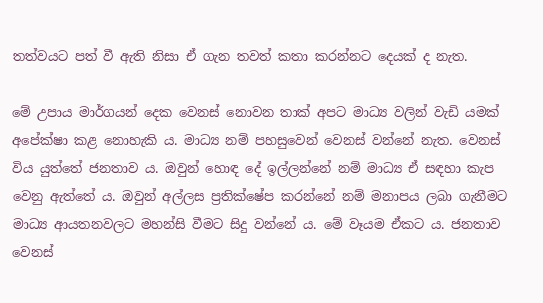තත්වයට පත් වී ඇති නිසා ඒ ගැන තවත් කතා කරන්නට දෙයක් ද නැත.

මේ උපාය මාර්ගයන් දෙක වෙනස් නොවන තාක් අපට මාධ්‍ය වලින් වැඩි යමක් අපේක්ෂා කළ නොහැකි ය. මාධ්‍ය නම් පහසුවෙන් වෙනස් වන්නේ නැත. වෙනස් විය යුත්තේ ජනතාව ය. ඔවුන් හොඳ දේ ඉල්ලන්නේ නම් මාධ්‍ය ඒ සඳහා කැප වෙනු ඇත්තේ ය. ඔවුන් අල්ලස ප්‍රතික්ෂේප කරන්නේ නම් මනාපය ලබා ගැනීමට මාධ්‍ය ආයතනවලට මහන්සි වීමට සිදු වන්නේ ය. මේ වෑයම ඒකට ය. ජනතාව වෙනස්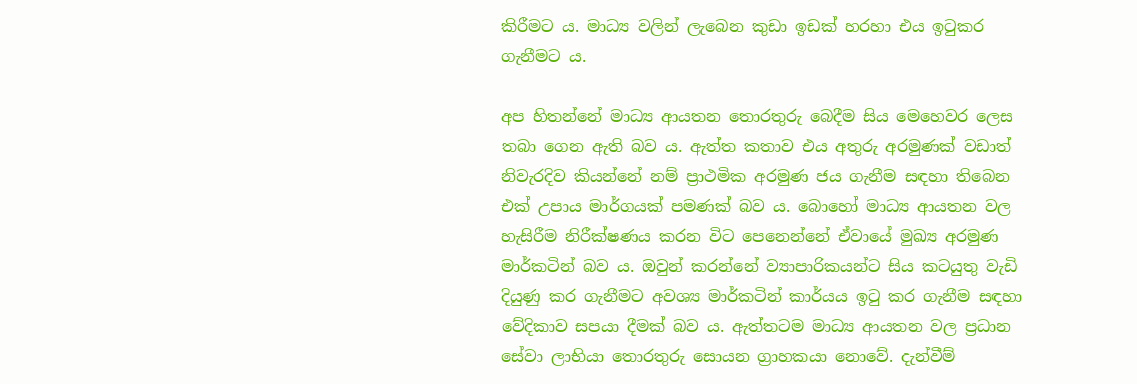කිරීමට ය. මාධ්‍ය වලින් ලැබෙන කුඩා ඉඩක් හරහා එය ඉටුකර ගැනීමට ය.

අප හිතන්නේ මාධ්‍ය ආයතන තොරතුරු බෙදීම සිය මෙහෙවර ලෙස තබා ගෙන ඇති බව ය. ඇත්ත කතාව එය අතුරු අරමුණක් වඩාත් නිවැරදිව කියන්නේ නම් ප්‍රාථමික අරමුණ ජය ගැනීම සඳහා තිබෙන එක් උපාය මාර්ගයක් පමණක් බව ය. බොහෝ මාධ්‍ය ආයතන වල හැසිරීම නිරීක්ෂණය කරන විට පෙනෙන්නේ ඒවායේ මුඛ්‍ය අරමුණ මාර්කටින් බව ය. ඔවුන් කරන්නේ ව්‍යාපාරිකයන්ට සිය කටයුතු වැඩි දියුණු කර ගැනීමට අවශ්‍ය මාර්කටින් කාර්යය ඉටු කර ගැනීම සඳහා වේදිකාව සපයා දීමක් බව ය. ඇත්තටම මාධ්‍ය ආයතන වල ප්‍රධාන සේවා ලාභියා තොරතුරු සොයන ග්‍රාහකයා නොවේ. දැන්වීම්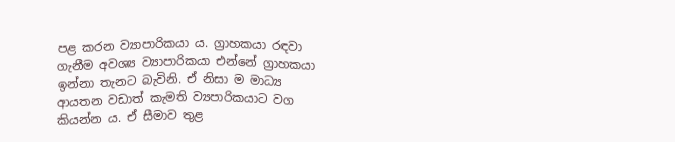පළ කරන ව්‍යාපාරිකයා ය. ග්‍රාහකයා රඳවා ගැනීම අවශ්‍ය ව්‍යාපාරිකයා එන්නේ ග්‍රාහකයා ඉන්නා තැනට බැවිනි. ඒ නිසා ම මාධ්‍ය ආයතන වඩාත් කැමති ව්‍යපාරිකයාට වග කියන්න ය. ඒ සීමාව තුළ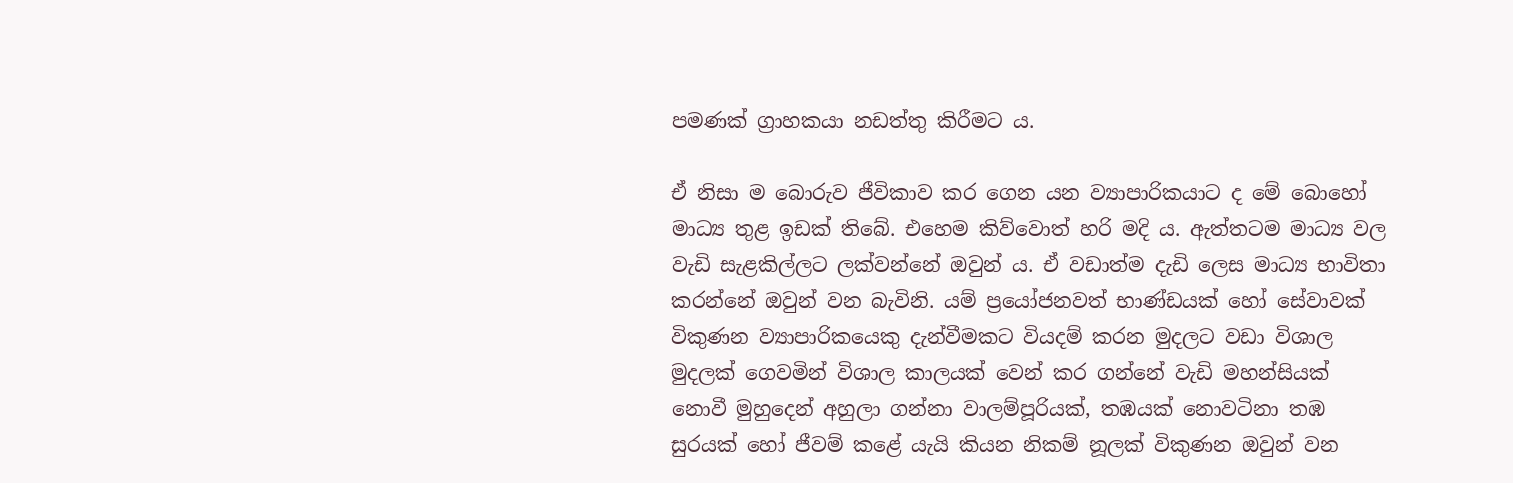පමණක් ග්‍රාහකයා නඩත්තු කිරීමට ය.

ඒ නිසා ම බොරුව ජීවිකාව කර ගෙන යන ව්‍යාපාරිකයාට ද මේ බොහෝ මාධ්‍ය තුළ ඉඩක් තිබේ. එහෙම කිව්වොත් හරි මදි ය. ඇත්තටම මාධ්‍ය වල වැඩි සැළකිල්ලට ලක්වන්නේ ඔවුන් ය. ඒ වඩාත්ම දැඩි ලෙස මාධ්‍ය භාවිතා කරන්නේ ඔවුන් වන බැවිනි. යම් ප්‍රයෝජනවත් භාණ්ඩයක් හෝ සේවාවක් විකුණන ව්‍යාපාරිකයෙකු දැන්වීමකට වියදම් කරන මුදලට වඩා විශාල මුදලක් ගෙවමින් විශාල කාලයක් වෙන් කර ගන්නේ වැඩි මහන්සියක් නොවී මුහුදෙන් අහුලා ගන්නා වාලම්පූරියක්, තඹයක් නොවටිනා තඹ සුරයක් හෝ ජීවම් කළේ යැයි කියන නිකම් නූලක් විකුණන ඔවුන් වන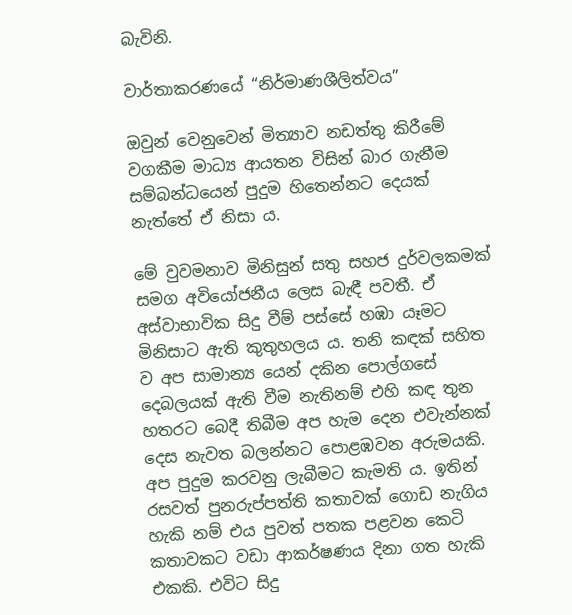බැවිනි.

වාර්තාකරණයේ “නිර්මාණශීලිත්වය”

ඔවුන් වෙනුවෙන් මිත්‍යාව නඩත්තු කිරීමේ වගකීම මාධ්‍ය ආයතන විසින් බාර ගැනීම සම්බන්ධයෙන් පුදුම හිතෙන්නට දෙයක් නැත්තේ ඒ නිසා ය.

මේ වුවමනාව මිනිසුන් සතු සහජ දුර්වලකමක් සමග අවියෝජනීය ලෙස බැඳී පවතී. ඒ අස්වාභාවික සිදු වීම් පස්සේ හඹා යෑමට මිනිසාට ඇති කුතුහලය ය. තනි කඳක් සහිත ව අප සාමාන්‍ය යෙන් දකින පොල්ගසේ දෙබලයක් ඇති වීම නැතිනම් එහි කඳ තුන හතරට බෙදී තිබීම අප හැම දෙන එවැන්නක් දෙස නැවත බලන්නට පොළඹවන අරුමයකි. අප පුදුම කරවනු ලැබීමට කැමති ය. ඉතින් රසවත් පුනරුප්පත්ති කතාවක් ගොඩ නැගිය හැකි නම් එය පුවත් පතක පළවන කෙටි කතාවකට වඩා ආකර්ෂණය දිනා ගත හැකි එකකි. එවිට සිදු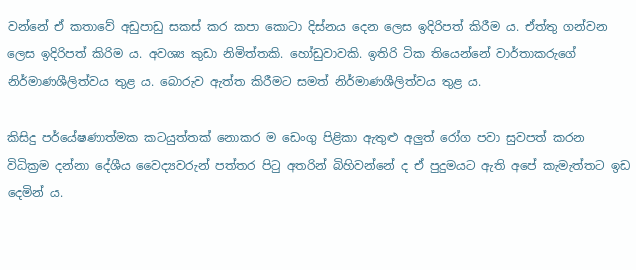වන්නේ ඒ කතාවේ අඩුපාඩු සකස් කර කපා කොටා දිස්නය දෙන ලෙස ඉදිරිපත් කිරීම ය. ඒත්තු ගන්වන ලෙස ඉදිරිපත් කිරිම ය. අවශ්‍ය කුඩා නිමිත්තකි. හෝඩුවාවකි. ඉතිරි ටික තියෙන්නේ වාර්තාකරුගේ නිර්මාණශීලිත්වය තුළ ය. බොරුව ඇත්ත කිරීමට සමත් නිර්මාණශීලිත්වය තුළ ය.

කිසිදු පර්යේෂණාත්මක කටයුත්තක් නොකර ම ඩෙංගු පිළිකා ඇතුළු අලුත් රෝග පවා සුවපත් කරන විධික්‍රම දන්නා දේශීය වෛද්‍යවරුන් පත්තර පිටු අතරින් බිහිවන්නේ ද ඒ පුදුමයට ඇති අපේ කැමැත්තට ඉඩ දෙමින් ය.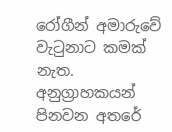රෝගීන් අමාරුවේ වැටුනාට කමක් නැත. අනුග්‍රාහකයන් පිනවන අතරේ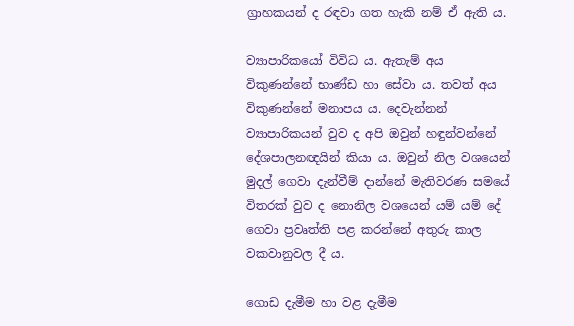ග්‍රාහකයන් ද රඳවා ගත හැකි නම් ඒ ඇති ය.

ව්‍යාපාරිකයෝ විවිධ ය. ඇතැම් අය විකුණන්නේ භාණ්ඩ හා සේවා ය. තවත් අය විකුණන්නේ මනාපය ය. දෙවැන්නන් ව්‍යාපාරිකයන් වුව ද අපි ඔවුන් හඳුන්වන්නේ දේශපාලනඥයින් කියා ය. ඔවුන් නිල වශයෙන් මුදල් ගෙවා දැන්වීම් දාන්නේ මැතිවරණ සමයේ විතරක් වුව ද නොනිල වශයෙන් යම් යම් දේ ගෙවා ප්‍රවෘත්ති පළ කරන්නේ අතුරු කාල වකවානුවල දී ය.

ගොඩ දැමීම හා වළ දැමීම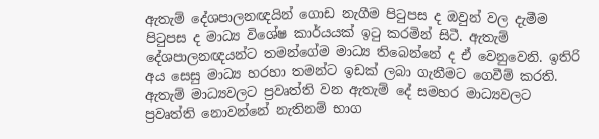ඇතැම් දේශපාලනඥයින් ගොඩ නැගීම පිටුපස ද ඔවුන් වල දැමීම පිටුපස ද මාධ්‍ය විශේෂ කාර්යයක් ඉටු කරමින් සිටී. ඇතැම් දේශපාලනඥයන්ට තමන්ගේම මාධ්‍ය තිබෙන්නේ ද ඒ වෙනුවෙනි. ඉතිරි අය සෙසු මාධ්‍ය හරහා තමන්ට ඉඩක් ලබා ගැනීමට ගෙවීම් කරති. ඇතැම් මාධ්‍යවලට ප්‍රවෘත්ති වන ඇතැම් දේ සමහර මාධ්‍යවලට ප්‍රවෘත්ති නොවන්නේ නැතිනම් භාග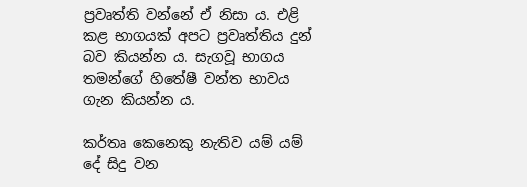ප්‍රවෘත්ති වන්නේ ඒ නිසා ය. එළි කළ භාගයක් අපට ප්‍රවෘත්තිය දුන් බව කියන්න ය. සැගවූ භාගය තමන්ගේ හිතේෂී වන්ත භාවය ගැන කියන්න ය.

කර්තෘ කෙනෙකු නැතිව යම් යම් දේ සිදු වන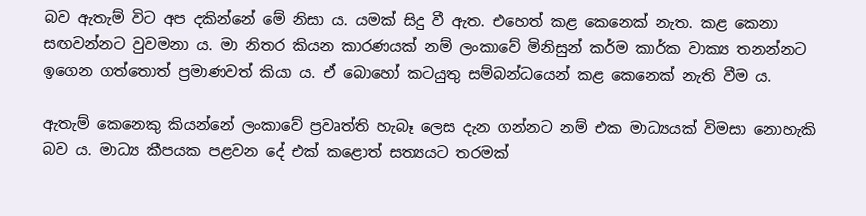බව ඇතැම් විට අප දකින්නේ මේ නිසා ය. යමක් සිදු වී ඇත. එහෙත් කළ කෙනෙක් නැත. කළ කෙනා සඟවන්නට වුවමනා ය. මා නිතර කියන කාරණයක් නම් ලංකාවේ මිනිසුන් කර්ම කාර්ක වාක්‍ය තනන්නට ඉගෙන ගත්තොත් ප්‍රමාණවත් කියා ය. ඒ බොහෝ කටයුතු සම්බන්ධයෙන් කළ කෙනෙක් නැති වීම ය.

ඇතැම් කෙනෙකු කියන්නේ ලංකාවේ ප්‍රවෘත්ති හැබෑ ලෙස දැන ගන්නට නම් එක මාධ්‍යයක් විමසා නොහැකි බව ය. මාධ්‍ය කීපයක පළවන දේ එක් කළොත් සත්‍යයට තරමක්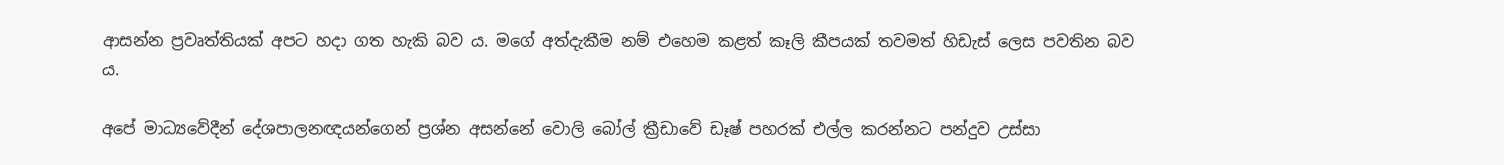ආසන්න ප්‍රවෘත්තියක් අපට හදා ගත හැකි බව ය. මගේ අත්දැකීම නම් එහෙම කළත් කෑලි කීපයක් තවමත් හිඩැස් ලෙස පවතින බව ය.

අපේ මාධ්‍යවේදීන් දේශපාලනඥයන්ගෙන් ප්‍රශ්න අසන්නේ වොලි බෝල් ක්‍රීඩාවේ ඩෑෂ් පහරක් එල්ල කරන්නට පන්දුව උස්සා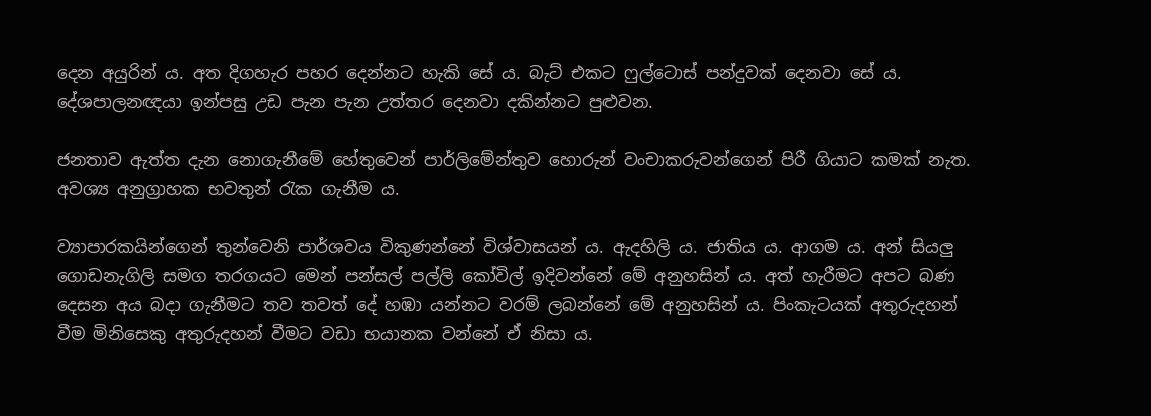දෙන අයුරින් ය. අත දිගහැර පහර දෙන්නට හැකි සේ ය. බැට් එකට ෆුල්ටොස් පන්දුවක් දෙනවා සේ ය. දේශපාලනඥයා ඉන්පසු උඩ පැන පැන උත්තර දෙනවා දකින්නට පුළුවන.

ජනතාව ඇත්ත දැන නොගැනීමේ හේතුවෙන් පාර්ලිමේන්තුව හොරුන් වංචාකරුවන්ගෙන් පිරී ගියාට කමක් නැත. අවශ්‍ය අනුග්‍රාහක භවතුන් රැක ගැනීම ය.

ව්‍යාපාරකයින්ගෙන් තුන්වෙනි පාර්ශවය විකුණන්නේ විශ්වාසයන් ය. ඇදහිලි ය. ජාතිය ය. ආගම ය. අන් සියලු ගොඩනැගිලි සමග තරගයට මෙන් පන්සල් පල්ලි කෝවිල් ඉදිවන්නේ මේ අනුහසින් ය. අත් හැරීමට අපට බණ දෙසන අය බදා ගැනීමට තව තවත් දේ හඹා යන්නට වරම් ලබන්නේ මේ අනුහසින් ය. පිංකැටයක් අතුරුදහන් වීම මිනිසෙකු අතුරුදහන් වීමට වඩා භයානක වන්නේ ඒ නිසා ය.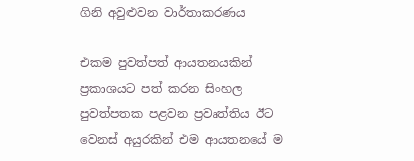ගිනි අවුළුවන වාර්තාකරණය

එකම පුවත්පත් ආයතනයකින් ප්‍රකාශයට පත් කරන සිංහල පුවත්පතක පළවන ප්‍රවෘත්තිය ඊට වෙනස් අයුරකින් එම ආයතනයේ ම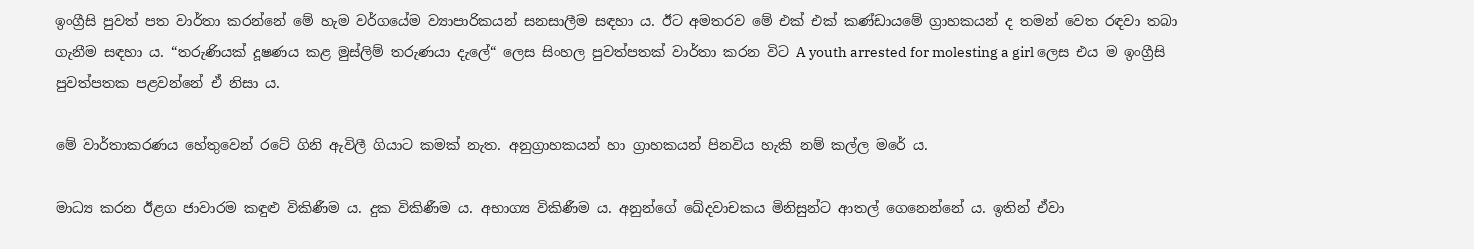ඉංග්‍රීසි පුවත් පත වාර්තා කරන්නේ මේ හැම වර්ගයේම ව්‍යාපාරිකයන් සනසාලීම සඳහා ය. ඊට අමතරව මේ එක් එක් කණ්ඩායමේ ග්‍රාහකයන් ද තමන් වෙත රඳවා තබා ගැනීම සඳහා ය. “තරුණියක් දූෂණය කළ මුස්ලිම් තරුණයා දැලේ“ ලෙස සිංහල පුවත්පතක් වාර්තා කරන විට A youth arrested for molesting a girl ලෙස එය ම ඉංග්‍රීසි පුවත්පතක පළවන්නේ ඒ නිසා ය.

මේ වාර්තාකරණය හේතුවෙන් රටේ ගිනි ඇවිලී ගියාට කමක් නැත. අනුග්‍රාහකයන් හා ග්‍රාහකයන් පිනවිය හැකි නම් කල්ල මරේ ය.

මාධ්‍ය කරන ඊළග ජාවාරම කඳුළු විකිණීම ය. දුක විකිණීම ය. අභාග්‍ය විකිණීම ය. අනුන්ගේ ඛේදවාචකය මිනිසුන්ට ආතල් ගෙනෙන්නේ ය. ඉතින් ඒවා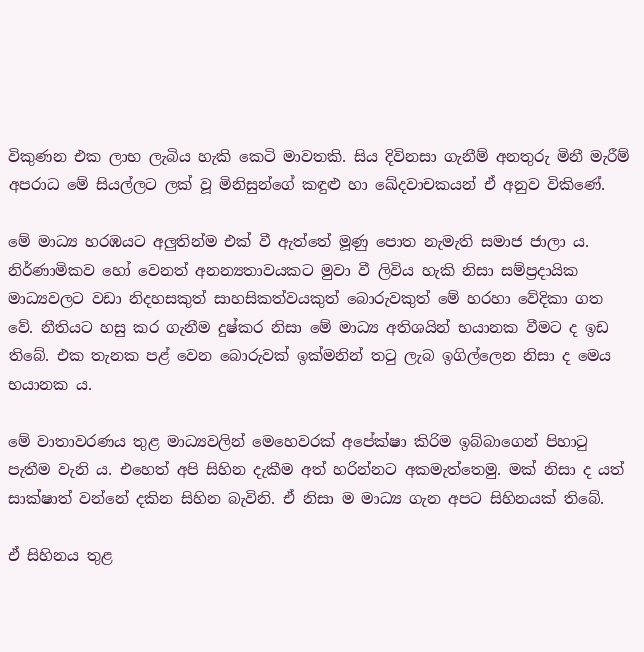විකුණන එක ලාභ ලැබිය හැකි කෙටි මාවතකි. සිය දිවිනසා ගැනීම් අනතුරු මිනී මැරීම් අපරාධ මේ සියල්ලට ලක් වූ මිනිසුන්ගේ කඳුළු හා ඛේදවාචකයන් ඒ අනුව විකිණේ.

මේ මාධ්‍ය හරඹයට අලුතින්ම එක් වී ඇත්තේ මූණු පොත නැමැති සමාජ ජාලා ය. නිර්ණාමිකව හෝ වෙනත් අනන්‍යතාවයකට මුවා වී ලිවිය හැකි නිසා සම්ප්‍රදායික මාධ්‍යවලට වඩා නිදහසකුත් සාහසිකත්වයකුත් බොරුවකුත් මේ හරහා වේදිකා ගත වේ. නීතියට හසු කර ගැනීම දුෂ්කර නිසා මේ මාධ්‍ය අතිශයින් භයානක වීමට ද ඉඩ තිබේ. එක තැනක පළ් වෙන බොරුවක් ඉක්මනින් තටු ලැබ ඉගිල්ලෙන නිසා ද මෙය භයානක ය.

මේ වාතාවරණය තුළ මාධ්‍යවලින් මෙහෙවරක් අපේක්ෂා කිරිම ඉබ්බාගෙන් පිහාටු පැතීම වැනි ය. එහෙත් අපි සිහින දැකීම අත් හරින්නට අකමැත්තෙමු. මක් නිසා ද යත් සාක්ෂාත් වන්නේ දකින සිහින බැවිනි. ඒ නිසා ම මාධ්‍ය ගැන අපට සිහිනයක් තිබේ.

ඒ සිහිනය තුළ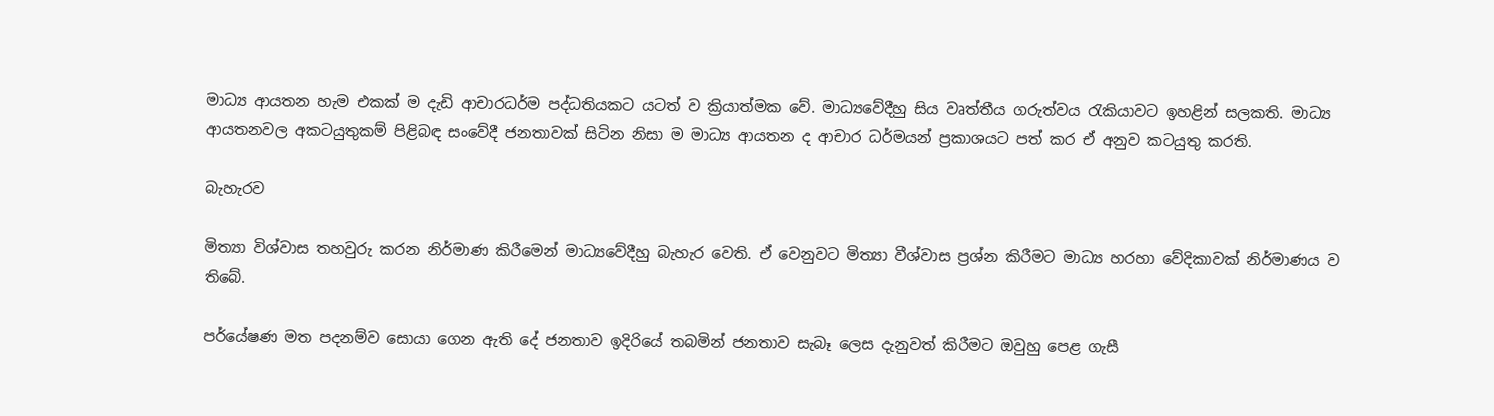මාධ්‍ය ආයතන හැම එකක් ම දැඩි ආචාරධර්ම පද්ධතියකට යටත් ව ක්‍රියාත්මක වේ. මාධ්‍යවේදීහු සිය වෘත්තීය ගරුත්වය රැකියාවට ඉහළින් සලකති. මාධ්‍ය ආයතනවල අකටයුතුකම් පිළිබඳ සංවේදී ජනතාවක් සිටින නිසා ම මාධ්‍ය ආයතන ද ආචාර ධර්මයන් ප්‍රකාශයට පත් කර ඒ අනුව කටයුතු කරති.

බැහැරව

මිත්‍යා විශ්වාස තහවුරු කරන නිර්මාණ කිරීමෙන් මාධ්‍යවේදීහු බැහැර වෙති. ඒ වෙනුවට මිත්‍යා වීශ්වාස ප්‍රශ්න කිරීමට මාධ්‍ය හරහා වේදිකාවක් නිර්මාණය ව තිබේ.

පර්යේෂණ මත පදනම්ව සොයා ගෙන ඇති දේ ජනතාව ඉදිරියේ තබමින් ජනතාව සැබෑ ලෙස දැනුවත් කිරීමට ඔවුහු පෙළ ගැසී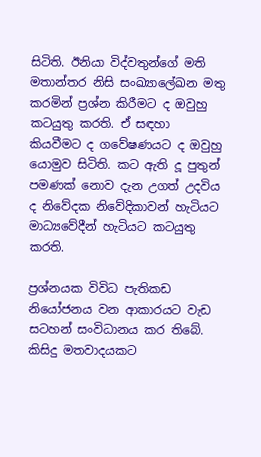සිටිති. ඊනියා විද්වතුන්ගේ මති මතාන්තර නිසි සංඛ්‍යාලේඛන මතු කරමින් ප්‍රශ්න කිරීමට ද ඔවුහු කටයුතු කරති. ඒ සඳහා කියවීමට ද ගවේෂණයට ද ඔවුහු යොමුව සිටිති. කට ඇති දූ පුතුන් පමණක් නොව දැන උගත් උදවිය ද නිවේදක නිවේදිකාවන් හැටියට මාධ්‍යවේදීන් හැටියට කටයුතු කරති.

ප්‍රශ්නයක විවිධ පැතිකඩ නියෝජනය වන ආකාරයට වැඩ සටහන් සංවිධානය කර තිබේ. කිසිදු මතවාදයකට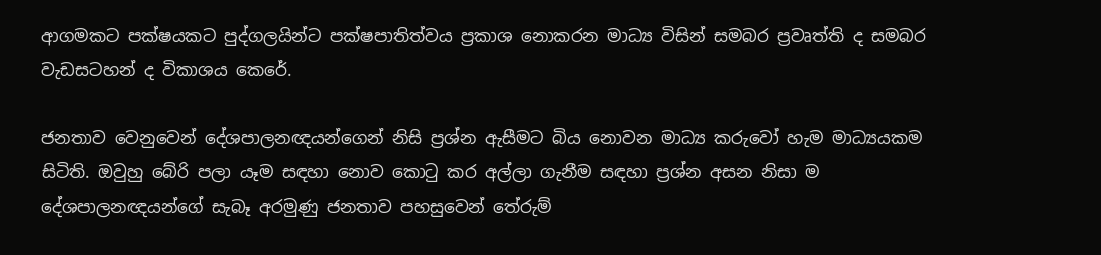ආගමකට පක්ෂයකට පුද්ගලයින්ට පක්ෂපාතිත්වය ප්‍රකාශ නොකරන මාධ්‍ය විසින් සමබර ප්‍රවෘත්ති ද සමබර වැඩසටහන් ද විකාශය කෙරේ.

ජනතාව වෙනුවෙන් දේශපාලනඥයන්ගෙන් නිසි ප්‍රශ්න ඇසීමට බිය නොවන මාධ්‍ය කරුවෝ හැම මාධ්‍යයකම සිටිති. ඔවුහු බේරි පලා යෑම සඳහා නොව කොටු කර අල්ලා ගැනීම සඳහා ප්‍රශ්න අසන නිසා ම දේශපාලනඥයන්ගේ සැබෑ අරමුණු ජනතාව පහසුවෙන් තේරුම්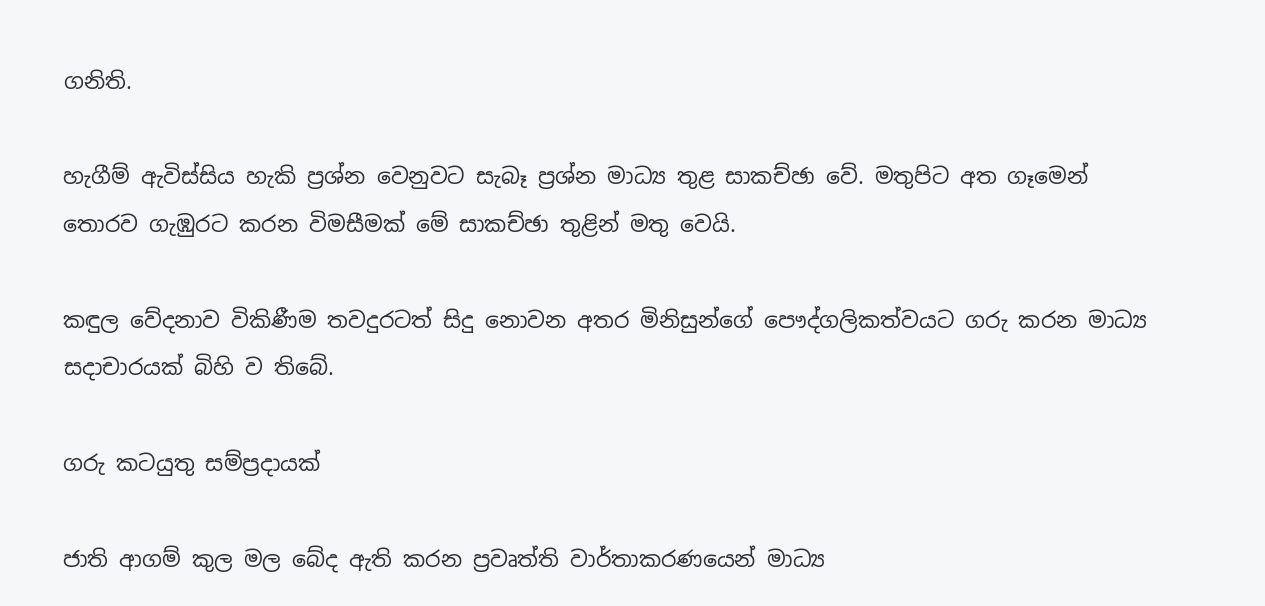ගනිති.

හැගීම් ඇවිස්සිය හැකි ප්‍රශ්න වෙනුවට සැබෑ ප්‍රශ්න මාධ්‍ය තුළ සාකච්ඡා වේ. මතුපිට අත ගෑමෙන් තොරව ගැඹුරට කරන විමසීමක් මේ සාකච්ඡා තුළින් මතු වෙයි.

කඳුල වේදනාව විකිණීම තවදුරටත් සිදු නොවන අතර මිනිසුන්ගේ පෞද්ගලිකත්වයට ගරු කරන මාධ්‍ය සදාචාරයක් බිහි ව තිබේ.

ගරු කටයුතු සම්ප්‍රදායක්

ජාති ආගම් කුල මල බේද ඇති කරන ප්‍රවෘත්ති වාර්තාකරණයෙන් මාධ්‍ය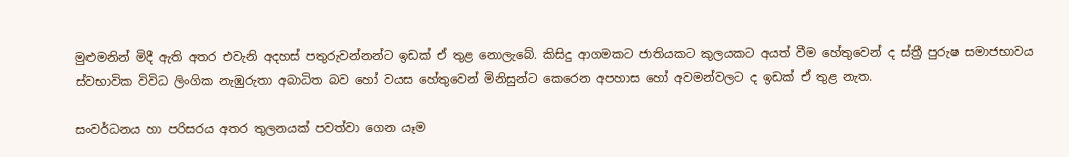මුළුමනින් මිදී ඇති අතර එවැනි අදහස් පතුරුවන්නන්ට ඉඩක් ඒ තුළ නොලැබේ. කිසිදු ආගමකට ජාතියකට කුලයකට අයත් වීම හේතුවෙන් ද ස්ත්‍රී පුරුෂ සමාජභාවය ස්වභාවික විවිධ ලිංගික නැඹුරුතා අබාධිත බව හෝ වයස හේතුවෙන් මිනිසුන්ට කෙරෙන අපහාස හෝ අවමන්වලට ද ඉඩක් ඒ තුළ නැත.

සංවර්ධනය හා පරිසරය අතර තුලනයක් පවත්වා ගෙන යෑම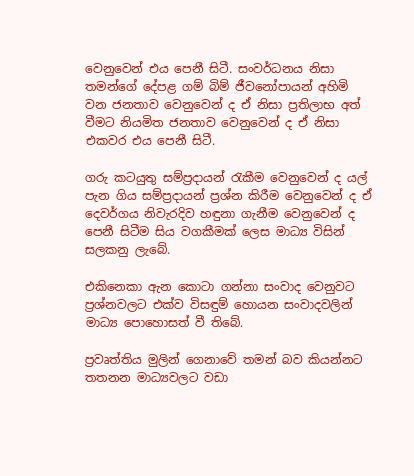වෙනුවෙන් එය පෙනී සිටී. සංවර්ධනය නිසා තමන්ගේ දේපළ ගම් බිම් ජීවනෝපායන් අහිමි වන ජනතාව වෙනුවෙන් ද ඒ නිසා ප්‍රතිලාභ අත් වීමට නියමිත ජනතාව වෙනුවෙන් ද ඒ නිසා එකවර එය පෙනී සිටී.

ගරු කටයුතු සම්ප්‍රදායන් රැකීම වෙනුවෙන් ද යල් පැන ගිය සම්ප්‍රදායන් ප්‍රශ්න කිරීම වෙනුවෙන් ද ඒ දෙවර්ගය නිවැරදිව හඳුනා ගැනීම වෙනුවෙන් ද පෙනී සිටීම සිය වගකීමක් ලෙස මාධ්‍ය විසින් සලකනු ලැබේ.

එකිනෙකා ඇන කොටා ගන්නා සංවාද වෙනුවට ප්‍රශ්නවලට එක්ව විසඳුම් හොයන සංවාදවලින් මාධ්‍ය පොහොසත් වී තිබේ.

ප්‍රවෘත්තිය මුලින් ගෙනාවේ තමන් බව කියන්නට තතනන මාධ්‍යවලට වඩා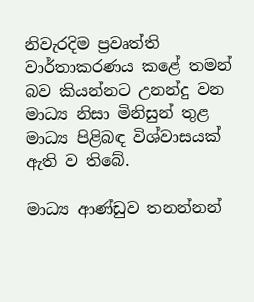නිවැරදිම ප්‍රවෘත්ති වාර්තාකරණය කළේ තමන් බව කියන්නට උනන්දු වන මාධ්‍ය නිසා මිනිසුන් තුළ මාධ්‍ය පිළිබඳ විශ්වාසයක් ඇති ව තිබේ.

මාධ්‍ය ආණ්ඩුව තනන්නන්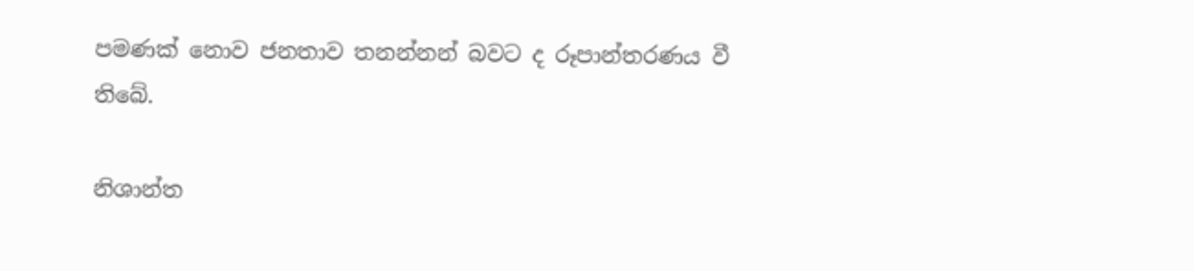පමණක් නොව ජනතාව තනන්නන් බවට ද රූපාන්තරණය වී තිබේ.

නිශාන්ත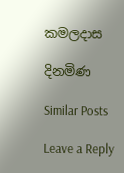කමලදාස

දිනමිණ

Similar Posts

Leave a Reply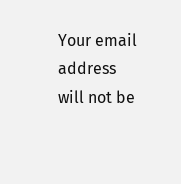Your email address will not be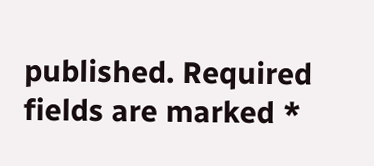published. Required fields are marked *